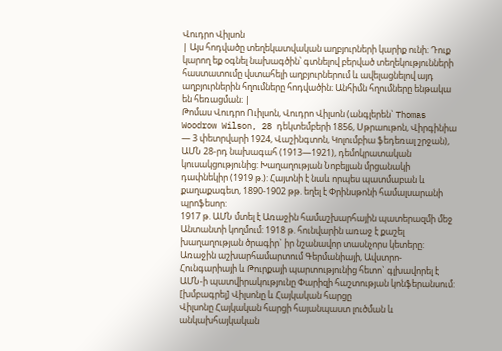Վուդրո Վիլսոն
| Այս հոդվածը տեղեկատվական աղբյուրների կարիք ունի։ Դուք կարող եք օգնել նախագծին՝ գտնելով բերված տեղեկությունների հաստատումը վստահելի աղբյուրներում և ավելացնելով այդ աղբյուրներին հղումները հոդվածին։ Անհիմն հղումները ենթակա են հեռացման։ |
Թոմաս Վուդրո Ուիլսոն, Վուդրո Վիլսոն (անգլերեն` Thomas Woodrow Wilson, 28 դեկտեմբերի 1856, Սթրաութոն, Վիրգինիա — 3 փետրվարի 1924, Վաշինգտոն, Կոլումբիա ֆեդեռալ շրջան), ԱՄՆ 28-րդ նախագահ (1913—1921), դեմոկրատական կուսակցությունից: Խաղաղության Նոբելյան մրցանակի դափնեկիր (1919 թ.): Հայտնի է նաև որպես պատմաբան և քաղաքագետ, 1890-1902 թթ. եղել է Փրինսթոնի համալսարանի պրոֆեսոր:
1917 թ. ԱՄՆ մտել է Առաջին համաշխարհային պատերազմի մեջ Անտանտի կողմում: 1918 թ. հունվարին առաջ է քաշել խաղաղության ծրագիր` իր նշանավոր տասնչորս կետերը: Առաջին աշխարհամարտում Գերմանիայի, Ավստրո-Հունգարիայի և Թուրքայի պարտությունից հետո` գլխավորել է ԱՄՆ-ի պատվիրակությունը Փարիզի հաշտության կոնֆերանսում:
[խմբագրել] Վիլսոնը և Հայկական հարցը
Վիլսոնը Հայկական հարցի հայանպաստ լուծման և անկախհայկական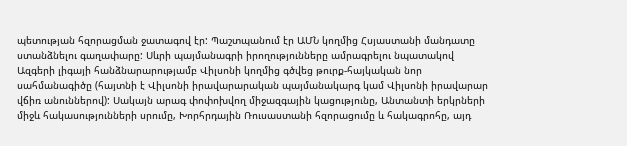պետության հզորացման ջատագով էր: Պաշտպանում էր ԱՄՆ կողմից Հսյաստանի մանդատը ստանձնելու գաղափարը: Սևրի պայմանագրի իրողությունները ամրագրելու նպատակով Ազգերի լիգայի հանձնարարությամբ Վիլսոնի կողմից գծվեց թուրք-հայկական նոր սահմանագիծը (հայտնի է Վիլսոնի իրավարարական պայմանակարգ կամ Վիլսոնի իրավարար վճիռ անուններով): Սակայն արագ փոփոխվող միջազգային կացությունը, Անտանտի երկրների միջև հակասությունների սրումը, Խորհրդային Ռուսաստանի հզորացումը և հակագրոհը, այդ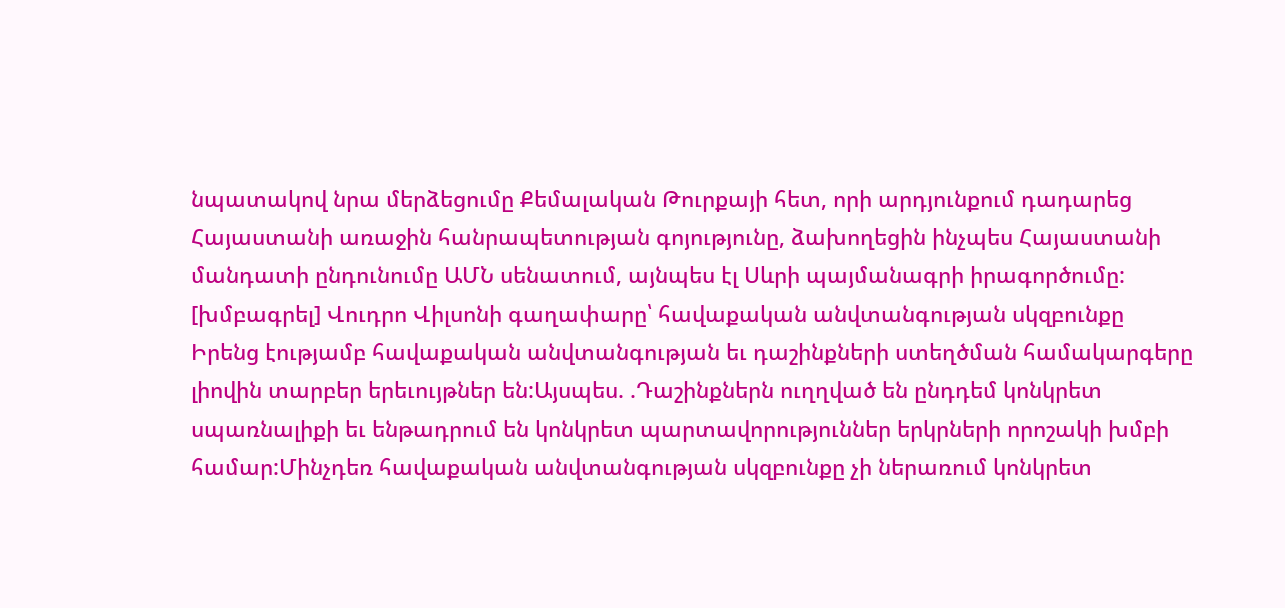նպատակով նրա մերձեցումը Քեմալական Թուրքայի հետ, որի արդյունքում դադարեց Հայաստանի առաջին հանրապետության գոյությունը, ձախողեցին ինչպես Հայաստանի մանդատի ընդունումը ԱՄՆ սենատում, այնպես էլ Սևրի պայմանագրի իրագործումը:
[խմբագրել] Վուդրո Վիլսոնի գաղափարը՝ հավաքական անվտանգության սկզբունքը
Իրենց էությամբ հավաքական անվտանգության եւ դաշինքների ստեղծման համակարգերը լիովին տարբեր երեւույթներ են:Այսպես. .Դաշինքներն ուղղված են ընդդեմ կոնկրետ սպառնալիքի եւ ենթադրում են կոնկրետ պարտավորություններ երկրների որոշակի խմբի համար:Մինչդեռ հավաքական անվտանգության սկզբունքը չի ներառում կոնկրետ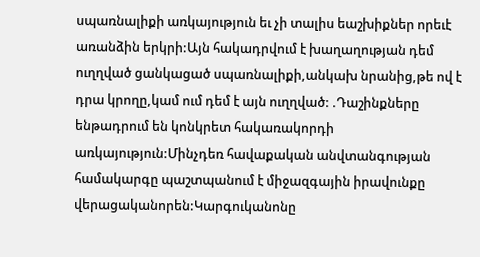սպառնալիքի առկայություն եւ չի տալիս եաշխիքներ որեւէ առանձին երկրի:Այն հակադրվում է խաղաղության դեմ ուղղված ցանկացած սպառնալիքի,անկախ նրանից,թե ով է դրա կրողը,կամ ում դեմ է այն ուղղված: .Դաշինքները ենթադրում են կոնկրետ հակառակորդի առկայություն:Մինչդեռ հավաքական անվտանգության համակարգը պաշտպանում է միջազգային իրավունքը վերացականորեն:Կարգուկանոնը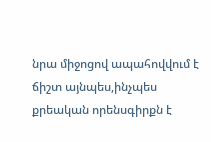նրա միջոցով ապահովվում է ճիշտ այնպես,ինչպես քրեական որենսգիրքն է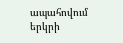ապահովում երկրի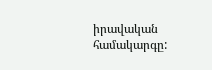իրավական համակարգը: